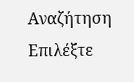Αναζήτηση
Επιλέξτε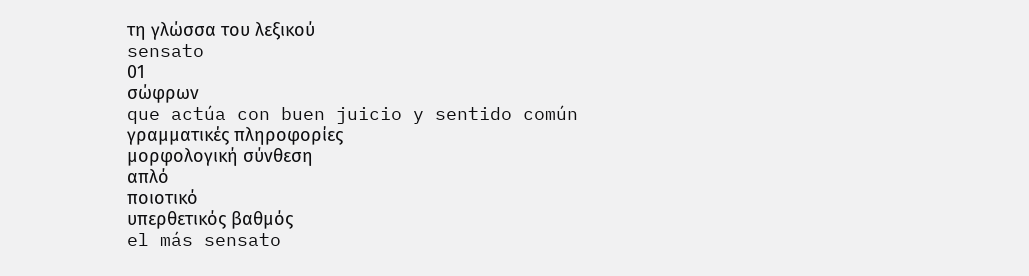τη γλώσσα του λεξικού
sensato
01
σώφρων
que actúa con buen juicio y sentido común
γραμματικές πληροφορίες
μορφολογική σύνθεση
απλό
ποιοτικό
υπερθετικός βαθμός
el más sensato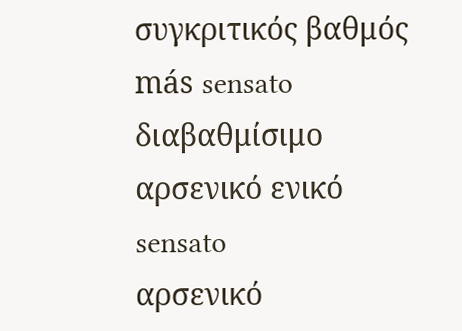συγκριτικός βαθμός
más sensato
διαβαθμίσιμο
αρσενικό ενικό
sensato
αρσενικό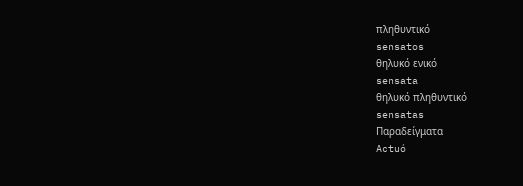πληθυντικό
sensatos
θηλυκό ενικό
sensata
θηλυκό πληθυντικό
sensatas
Παραδείγματα
Actuó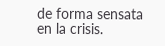de forma sensata en la crisis.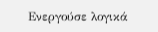Ενεργούσε λογικά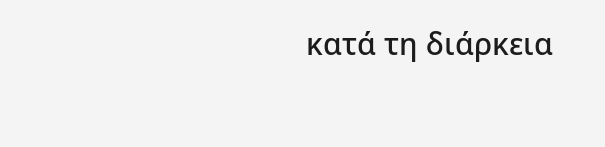κατά τη διάρκεια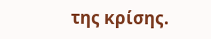της κρίσης.